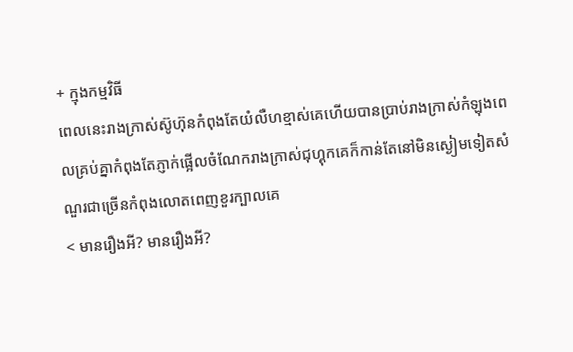+ ក្មុងកម្មវិធី
ពេលនេះរាងក្រាស់ស៊ូហ៊ុនកំពុងតែយំលឺហខ្មាស់គេហើយបានប្រាប់រាងក្រាស់កំឡុងពេលគ្រប់គ្នាកំពុងតែភ្ញាក់ផ្អើលចំណែករាងក្រាស់ជុហ្គុកគេក៏កាន់តែនៅមិនស្ងៀមទៀតសំណួរជាច្រើនកំពុងលោតពេញខួរក្បាលគេ
< មានរឿងអី? មានរឿងអី?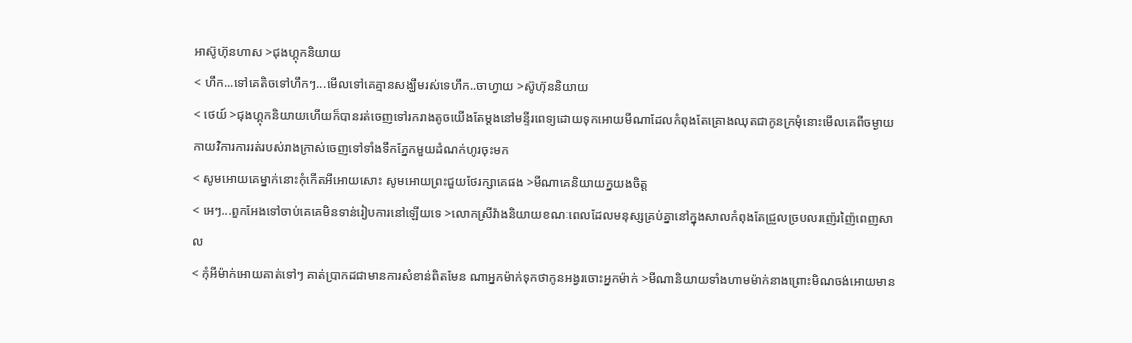អាស៊ូហ៊ុនហាស >ជុងហ្គុកនិយាយ
< ហឹក...ទៅគេតិចទៅហឹកៗ...មើលទៅគេគ្មានសង្ឃឹមរស់ទេហឹក..ចាហ្វាយ >ស៊ូហ៊ុននិយាយ
< ថេយ៍ >ជុងហ្គុកនិយាយហើយក៏បានរត់ចេញទៅរករាងតូចយើងតែម្តងនៅមន្ទីរពេទ្យដោយទុកអោយមីណាដែលកំពុងតែគ្រោងឈុតជាកូនក្រមុំនោះមើលគេពីចម្ងាយកាយវិការការរត់របស់រាងក្រាស់ចេញទៅទាំងទឹកភ្នែកមួយដំណក់ហូរចុះមក
< សូមអោយគេម្នាក់នោះកុំកើតអីអោយសោះ សូមអោយព្រះជួយថែរក្សាគេផង >មីណាគេនិយាយក្នយងចិត្ត
< អេៗ...ពួកអែងទៅចាប់គេគេមិនទាន់រៀបការនៅឡើយទេ >លោកស្រីវ៉ាងនិយាយខណៈពេលដែលមនុស្សគ្រប់គ្នានៅក្នុងសាលកំពុងតែជ្រួលច្របលរញ៉េរញ៉ៃពេញសាល
< កុំអីម៉ាក់អោយគាត់ទៅៗ គាត់ប្រាកដជាមានការសំខាន់ពិតមែន ណាអ្នកម៉ាក់ទុកថាកូនអង្វរចោះអ្នកម៉ាក់ >មីណានិយាយទាំងហាមម៉ាក់នាងព្រោះមិណចង់អោយមាន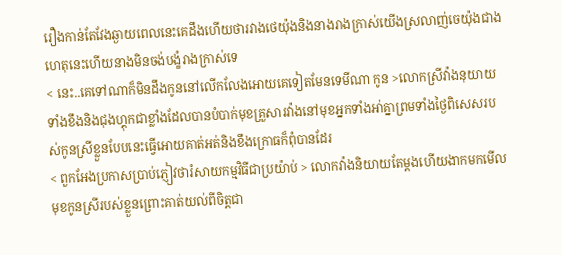រឿងកាន់តែវែងឆ្ងាយពេលនេះគេដឹងហើយថារវាងថេយ៉ុងនិងនាងរាងក្រាស់យើងស្រលាញ់ចេយ៉ុងជាងហេតុនេះហើយនាងមិនចង់បង្ខំរាងក្រាស់ទេ
< នេះ..គេទៅណាក៏មិនដឹងកូននៅលើកលែងអោយគេទៀតមែនទេមីណា កូន >លោកស្រីវ៉ាងនុយាយទាំងខឹងនិងជុងហ្គុកជាខ្លាំងដែលបានបំបាក់មុខគ្រួសារវ៉ាងនៅមុខអ្នកទាំងអា់គ្នាព្រមទាំងថ្ងៃពិសេសរបស់កូនស្រីខ្លួនបែបនេះធ្វើអោយគាត់អត់និងខឹងក្រោធក៏ពុំបានដែរ
< ពួកអែងប្រកាសប្រាប់ភ្ញៀវថារំសាយកម្មវិធីជាប្រយ៉ាប់ > លោកវ៉ាងនិយាយតែម្តងហើយងាកមកមើលមុខកូនស្រីរបស់ខ្លួនព្រោះគាត់យល់ពីចិត្តជា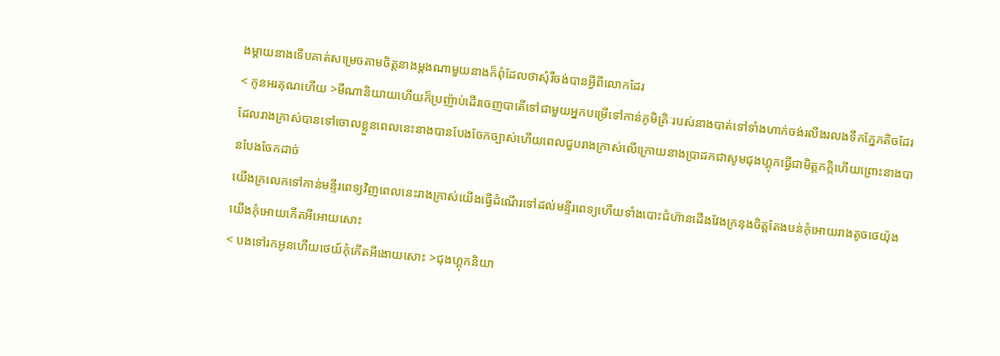ងម្តាយនាងទើបគាត់សម្រេចតាមចិត្តនាងម្តងណាមួយនាងក៏ពុំដែលថាសុំរឺចង់បានអ្វីពីលោកដែរ
< កូនអរគុណហើយ >មីណានិយាយហើយក៏ប្រញ៉ាប់ដើរចេញបាតើទៅជាមួយអ្នកបម្រើទៅកាន់ភូមិគ្រិៈរបស់នាងបាត់ទៅទាំងហាក់ចង់រលីងរលងទឹកភ្នែកតិចដែរ ដែលរាងក្រាស់បានទៅចោលខ្លួនពេលនេះនាងបានបែងចែកច្បាស់ហើយពេលជួបរាងក្រាស់លើក្រោយនាងប្រាដកជាសូមជុងហ្គុកធ្វើជាមិត្តភក្កិហើយព្រោះនាងបានបែងចែកដាច់
យើងក្រលេកទៅកាន់មន្ទីរពេទ្យវិញពេលនេះរាងក្រាស់យើងធ្វើដំណើរទៅដល់មន្ទីរពេទ្យហើយទាំងបោះជំហ៊ានដើងវែងក្រនុងចិត្តតែងបន់កុំអោយរាងតូចថេយ៉ុងយើងកុំអោយកើតអីអោយសោះ
< បងទៅរកអូនហើយថេយ៍កុំកើតអីងោយសោះ >ជុងហ្គុកនិយា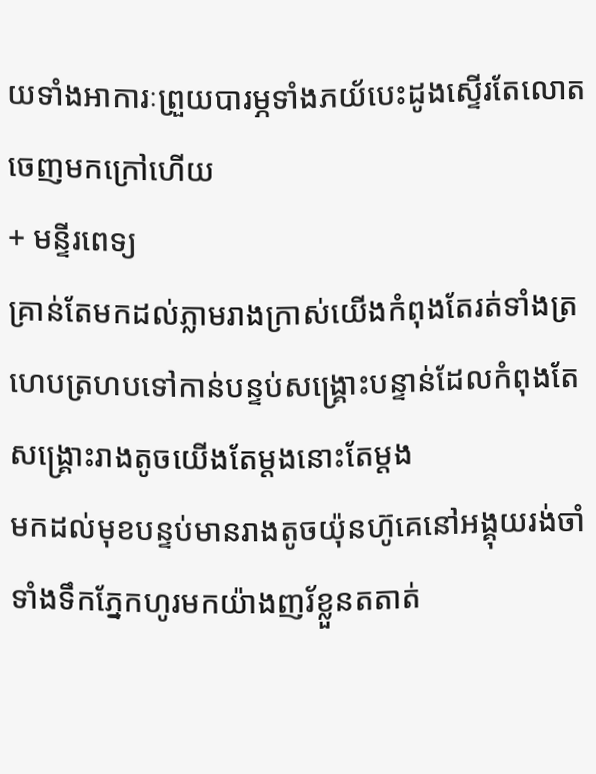យទាំងអាការៈព្រួយបារម្ភទាំងភយ័បេះដូងស្ទើរតែលោតចេញមកក្រៅហើយ
+ មន្ទីរពេទ្យ
គ្រាន់តែមកដល់ភ្លាមរាងក្រាស់យើងកំពុងតែរត់ទាំងត្រហេបត្រហបទៅកាន់បន្ទប់សង្គ្រោះបន្ទាន់ដែលកំពុងតែសង្រ្គោះរាងតូចយើងតែម្តងនោះតែម្តង
មកដល់មុខបន្ទប់មានរាងតូចយ៉ុនហ៊ូគេនៅអង្គុយរង់ចាំទាំងទឹកភ្នែកហូរមកយ៉ាងញរ័ខ្លួនតតាត់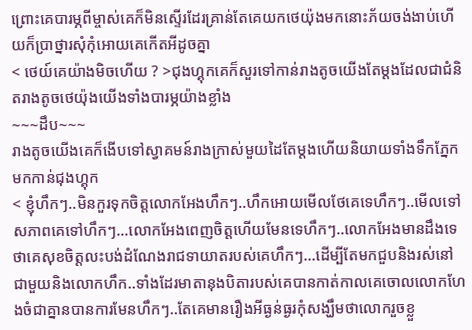ព្រោះគេបារម្ភពីម្ចាស់គេក៏មិនស្ទើរដែរគ្រាន់តែគេយកថេយ៉ុងមកនោះភ័យចង់ងាប់ហើយក៏ប្រាថ្នារសុំកុំអោយគេកើតអីដូចគ្នា
< ថេយ៍គេយ៉ាងមិចហើយ ? >ជុងហ្គុកគេក៏សួរទៅកាន់រាងតូចយើងតែម្តងដែលជាជំនិតរាងតូចថេយ៉ុងយើងទាំងបារម្ភយ៉ាងខ្លាំង
~~~ដឹប~~~
រាងតូចយើងគេក៏ងើបទៅស្វាគមន៍រាងក្រាស់មួយដៃតែម្តងហើយនិយាយទាំងទឹកភ្នែកមកកាន់ជុងហ្គុក
< ខ្ញុំហឹកៗ..មិនកួរទុកចិត្តលោកអែងហឹកៗ..ហឹកអោយមើលថែគេទេហឹកៗ..មើលទៅសភាពគេទៅហឹកៗ...លោកអែងពេញចិត្តហើយមែនទេហឹកៗ..លោកអែងមានដឹងទេថាគេសុខចិត្តលះបង់ដំណែងរាជទាយាតរបស់គេហឹកៗ...ដើម្បីតែមកជួបនិងរស់នៅជាមួយនិងលោកហឹក..ទាំងដែរមាតានុងបិតារបស់គេបានកាត់កាលគេចោលលោកហែងចំជាគ្នានបានការមែនហឹកៗ..តែគេមានរឿងអីធ្ងន់ធ្ងរកុំសង្ឃឹមថាលោករួចខ្លួ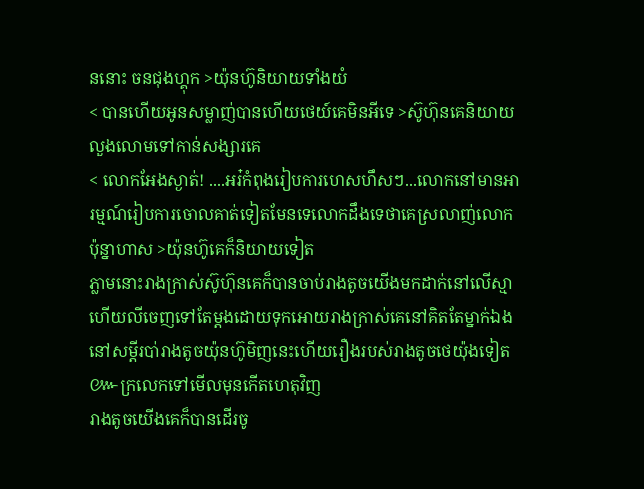ននោះ ចនជុងហ្គុក >យ៉ុនហ៊ូនិយាយទាំងយំ
< បានហើយអូនសម្លាញ់បានហើយថេយ៍គេមិនអីទេ >ស៊ូហ៊ុនគេនិយាយលួងលោមទៅកាន់សង្សារគេ
< លោកអែងស្ងាត់! ....អរ៎កំពុងរៀបការហេសហឹសៗ...លោកនៅមានអារម្មណ៍រៀបការចោលគាត់ទៀតមែនទេលោកដឹងទេថាគេស្រលាញ់លោកប៉ុន្នាហាស >យ៉ុនហ៊ូគេក៏និយាយទៀត
ភ្លាមនោះរាងក្រាស់ស៊ូហ៊ុនគេក៏បានចាប់រាងតូចយើងមកដាក់នៅលើស្មាហើយលីចេញទៅតែម្តងដោយទុកអោយរាងក្រាស់គេនៅគិតតែម្នាក់ឯងនៅសម្តីរបា់រាងតូចយ៉ុនហ៊ូមិញនេះហើយរឿងរបស់រាងតូចថេយ៉ុងទៀត
៚ក្រលេកទៅមើលមុនកើតហេតុវិញ
រាងតូចយើងគេក៏បានដើរចូ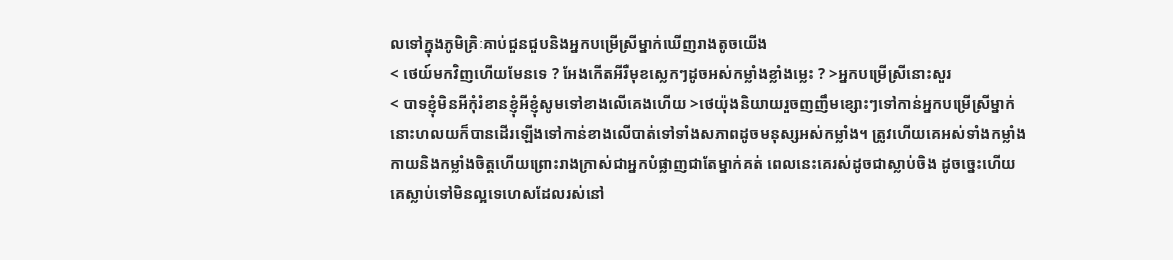លទៅក្នុងភូមិគ្រិៈគាប់ជួនជួបនិងអ្នកបម្រើស្រីម្នាក់ឃើញរាងតូចយើង
< ថេយ៍មកវិញហើយមែនទេ ? អែងកើតអីរឺមុខស្លេកៗដូចអស់កម្លាំងខ្លាំងម្លេះ ? >អ្នកបម្រើស្រីនោះសួរ
< បាទខ្ញុំមិនអីកុំរំខានខ្ញុំអីខ្ញុំសូមទៅខាងលើគេងហើយ >ថេយ៉ុងនិយាយរួចញញឹមខ្សោះៗទៅកាន់អ្នកបម្រើស្រីម្នាក់នោះហលយក៏បានដើរឡើងទៅកាន់ខាងលើបាត់ទៅទាំងសភាពដូចមនុស្សអស់កម្លាំង។ ត្រូវហើយគេអស់ទាំងកម្លាំងកាយនិងកម្លាំងចិត្តហើយព្រោះរាងក្រាស់ជាអ្នកបំផ្លាញជាតែម្នាក់គត់ ពេលនេះគេរស់ដូចជាស្លាប់ចិង ដូចច្នេះហើយគេស្លាប់ទៅមិនល្អទេហេសដែលរស់នៅ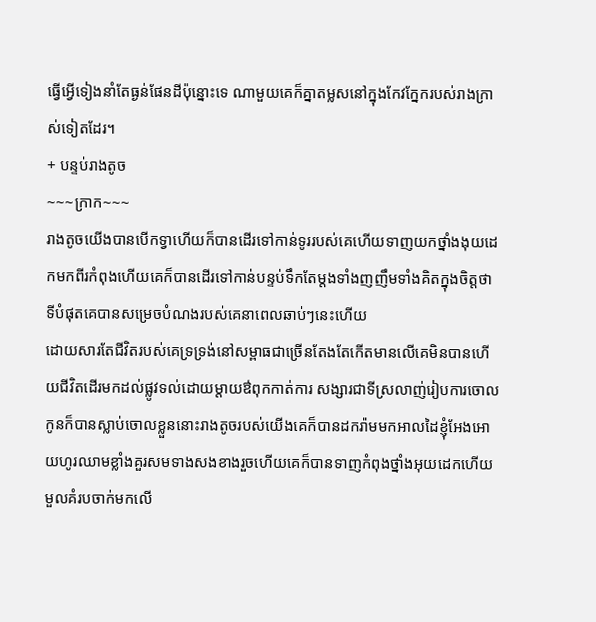ធ្វើអ្វើទៀងនាំតែធ្ងន់ផែនដីប៉ុន្នោះទេ ណាមួយគេក៏គ្នាតម្លសនៅក្នុងកែវក្នែករបស់រាងក្រាស់ទៀតដែរ។
+ បន្ទប់រាងតូច
~~~ក្រាក~~~
រាងតូចយើងបានបើកទ្វាហើយក៏បានដើរទៅកាន់ទូររបស់គេហើយទាញយកថ្នាំងងុយដេកមកពីរកំពុងហើយគេក៏បានដើរទៅកាន់បន្ទប់ទឹកតែម្តងទាំងញញឹមទាំងគិតក្នុងចិត្តថាទីបំផុតគេបានសម្រេចបំណងរបស់គេនាពេលឆាប់ៗនេះហើយ
ដោយសារតែជីវិតរបស់គេទ្រទ្រង់នៅសម្ពាធជាច្រើនតែងតែកើតមានលើគេមិនបានហើយជីវិតដើរមកដល់ផ្លូវទល់ដោយម្តាយឳពុកកាត់ការ សង្សារជាទីស្រលាញ់រៀបការចោល កូនក៏បានស្លាប់ចោលខ្លួននោះរាងតូចរបស់យើងគេក៏បានដករ៉ាមមកអាលដៃខ្ញុំអែងអោយហូរឈាមខ្លាំងគួរសមទាងសងខាងរួចហើយគេក៏បានទាញកំពុងថ្នាំងអុយដេកហើយមួលគំរបចាក់មកលើ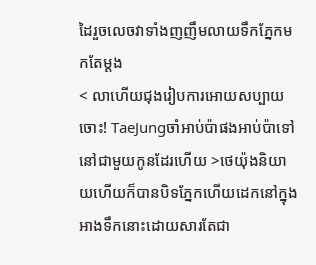ដៃរួចលេចវាទាំងញញឹមលាយទឹកភ្នែកមកតែម្តង
< លាហើយជុងរៀបការអោយសប្បាយចោះ! TaeJungចាំអាប់ប៉ាផងអាប់ប៉ាទៅនៅជាមួយកូនដែរហើយ >ថេយ៉ុងនិយាយហើយក៏បានបិទភ្នែកហើយដេកនៅក្នុងអាងទឹកនោះដោយសារតែជា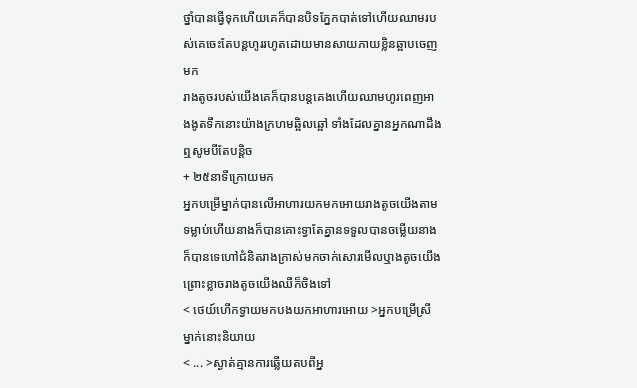ថ្នាំបានធ្វើទុកហើយគេក៏បានបិទភ្នែកបាត់ទៅហើយឈាមរបស់គេចេះតែបន្តហូររហូតដោយមានសាយភាយខ្លិនឆ្អាបចេញមក
រាងតូចរបស់យើងគេក៏បានបន្តគេងហើយឈាមហូរពេញអាងងូតទឹកនោះយ៉ាងក្រហមឆ្អិលឆ្អៅ ទាំងដែលគ្នានអ្នកណាដឹងឮសូមបីតែបន្តិច
+ ២៥នាទីក្រោយមក
អ្នកបម្រើម្នាក់បានលើអាហារយកមកអោយរាងតូចយើងតាមទម្លាប់ហើយនាងក៏បានគោះទ្វាតែគ្នានទទួលបានចម្លើយនាងក៏បានទេហៅជំនិតរាងក្រាស់មកចាក់សោរមើលឬាងតូចយើងព្រោះខ្លាចរាងតូចយើងឈឺក៏ចិងទៅ
< ថេយ៍ហើកទ្វាយមកបងយកអាហារអោយ >អ្នកបម្រើស្រីម្នាក់នោះនិយាយ
< ... >ស្ងាត់គ្មានការឆ្លើយតបពីអ្ន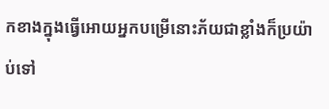កខាងក្នុងធ្វើអោយអ្នកបម្រើនោះភ័យជាខ្លាំងក៏ប្រយ៉ាប់ទៅ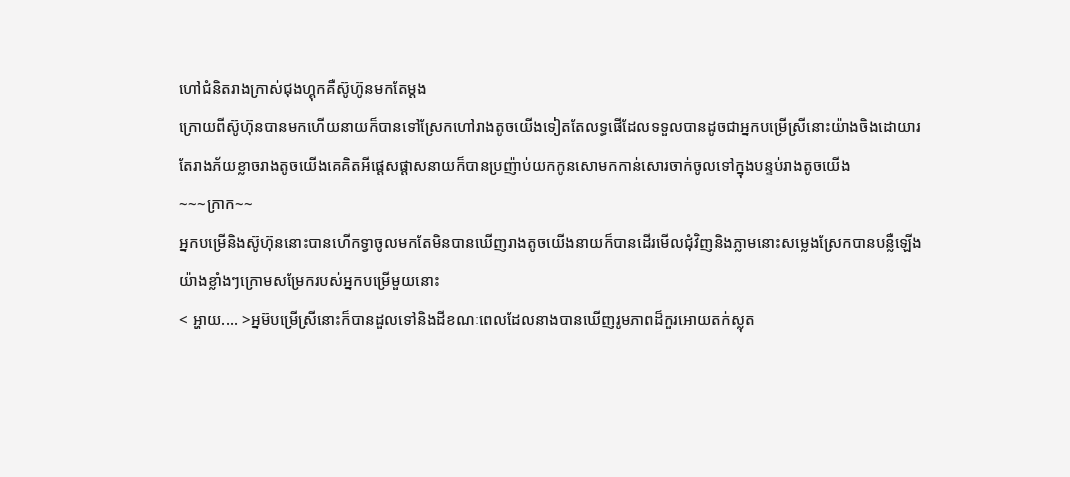ហៅជំនិតរាងក្រាស់ជុងហ្គុកគឺស៊ូហ៊ូនមកតែម្តង
ក្រោយពីស៊ូហ៊ុនបានមកហើយនាយក៏បានទៅស្រែកហៅរាងតូចយើងទៀតតែលទ្ធផើដែលទទួលបានដូចជាអ្នកបម្រើស្រីនោះយ៉ាងចិងដោយារតែរាងភ័យខ្លាចរាងតូចយើងគេគិតអីផ្តេសផ្តាសនាយក៏បានប្រញ៉ាប់យកកូនសោមកកាន់សោរចាក់ចូលទៅក្នុងបន្ទប់រាងតូចយើង
~~~ក្រាក~~
អ្នកបម្រើនិងស៊ូហ៊ុននោះបានហើកទ្វាចូលមកតែមិនបានឃើញរាងតូចយើងនាយក៏បានដើរមើលជុំវិញនិងភ្លាមនោះសម្លេងស្រែកបានបន្លឺឡើងយ៉ាងខ្លាំងៗក្រោមសម្រែករបស់អ្នកបម្រើមួយនោះ
< អ្ហាយ.... >អ្នម៊បម្រើស្រីនោះក៏បានដួលទៅនិងដីខណៈពេលដែលនាងបានឃើញរូមភាពដ៏កួរអោយតក់ស្លុត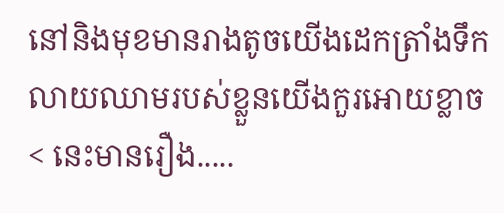នៅនិងមុខមានរាងតូចយើងដេកត្រាំងទឹកលាយឈាមរបស់ខ្លួនយើងកួរអោយខ្លាច
< នេះមានរឿង.....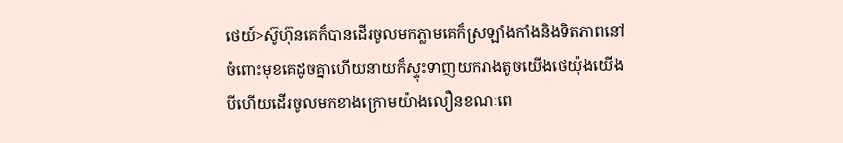ថេយ៍>ស៊ូហ៊ុនគេក៏បានដើរចូលមកភ្លាមគេក៏ស្រឡាំងកាំងនិងទិតភាពនៅចំពោះមុខគេដូចគ្នាហើយនាយក៏ស្ទុះទាញយករាងតូចយើងថេយ៉ុងយើងបីហើយដើរចូលមកខាងក្រោមយ៉ាងលឿនខណៈពេ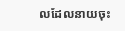លដែលនាយចុះ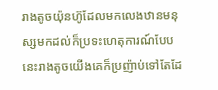រាងតូចយ៉ុនហ៊ូដែលមកលេងឋានមនុស្សមកដល់ក៏ប្រទះហេតុការណ៍បែបនេះរាងតូចយើងគេក៏ប្រញ៉ាប់ទៅតែដែ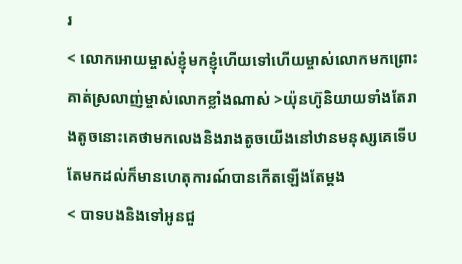រ
< លោកអោយម្ចាស់ខ្ញុំមកខ្ញុំហើយទៅហើយម្ចាស់លោកមកព្រោះគាត់ស្រលាញ់ម្ចាស់លោកខ្លាំងណាស់ >យ៉ុនហ៊ូនិយាយទាំងតែរាងតូចនោះគេថាមកលេងនិងរាងតូចយើងនៅឋានមនុស្សគេទើបតែមកដល់ក៏មានហេតុការណ៍បានកើតឡើងតែម្តង
< បាទបងនិងទៅអូនជួ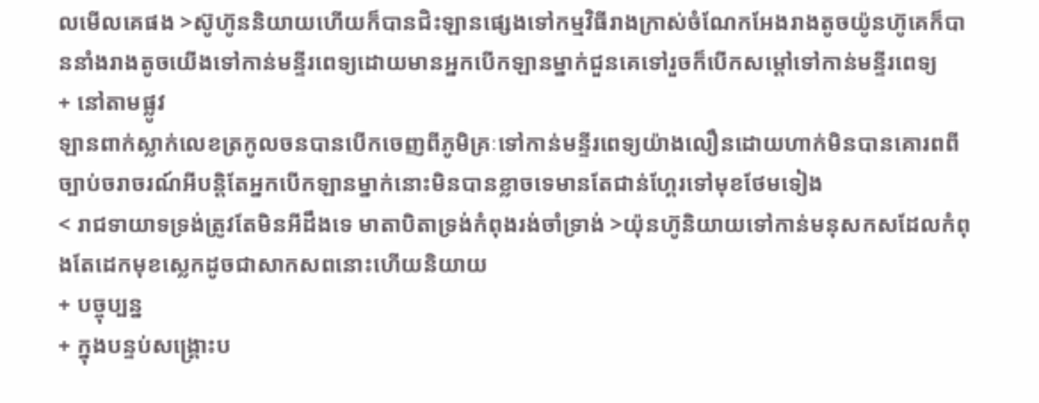លមើលគេផង >ស៊ូហ៊ូននិយាយហើយក៏បានជិះឡានផ្សេងទៅកម្មវិធីរាងក្រាស់ចំណែកអែងរាងតូចយ៉ូនហ៊ូគេក៏បាននាំងរាងតូចយើងទៅកាន់មន្ទីរពេទ្យដោយមានអ្នកបើកឡានម្នាក់ជួនគេទៅរួចក៏បើកសម្តៅទៅកាន់មន្ទីរពេទ្យ
+ នៅតាមផ្លូវ
ឡានពាក់ស្លាក់លេខត្រកូលចនបានបើកចេញពីភូមិគ្រៈទៅកាន់មន្ទីរពេទ្យយ៉ាងលឿនដោយហាក់មិនបានគោរពពីច្បាប់ចរាចរណ៍អីបន្តិតែអ្នកបើកឡានម្នាក់នោះមិនបានខ្លាចទេមានតែជាន់ហ្គែរទៅមុខថែមទៀង
< រាជទាយាទទ្រង់ត្រូវតែមិនអីដឹងទេ មាតាបិតាទ្រង់កំពុងរង់ចាំទ្រាង់ >យ៉ុនហ៊ូនិយាយទៅកាន់មនុសកសដែលកំពុងតែដេកមុខស្លេកដូចជាសាកសពនោះហើយនិយាយ
+ បច្ចុប្បន្ន
+ ក្នុងបន្ទប់សង្គ្រោះប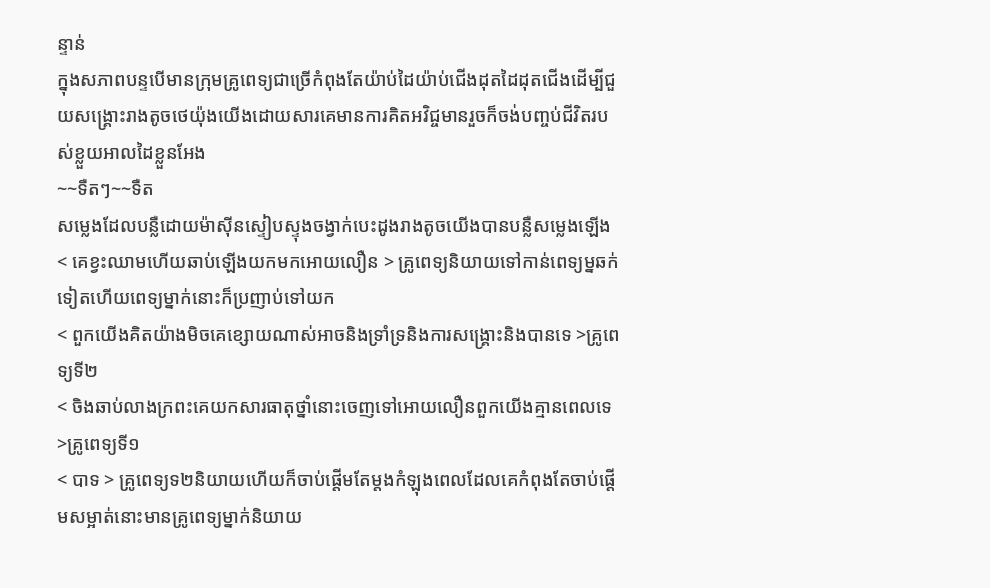ន្ទាន់
ក្នុងសភាពបន្ទបើមានក្រុមគ្រូពេទ្យជាច្រើកំពុងតែយ៉ាប់ដៃយ៉ាប់ជើងដុតដៃដុតជើងដើម្បីជួយសង្រ្គោះរាងតូចថេយ៉ុងយើងដោយសារគេមានការគិតអវិជ្ចមានរួចក៏ចង់បញ្ចប់ជីវិតរបស់ខ្លួយអាលដៃខ្លួនអែង
~~ទឺតៗ~~ទឺត
សម្លេងដែលបន្លឺដោយម៉ាសុីនស្ទៀបស្ទុងចង្វាក់បេះដូងរាងតូចយើងបានបន្លឺសម្លេងឡើង
< គេខ្វះឈាមហើយឆាប់ឡើងយកមកអោយលឿន > គ្រូពេទ្យនិយាយទៅកាន់ពេទ្យម្នឆក់ទៀតហើយពេទ្យម្នាក់នោះក៏ប្រញាប់ទៅយក
< ពួកយើងគិតយ៉ាងមិចគេខ្សោយណាស់អាចនិងទ្រាំទ្រនិងការសង្គ្រោះនិងបានទេ >គ្រូពេទ្យទី២
< ចិងឆាប់លាងក្រពះគេយកសារធាតុថ្នាំនោះចេញទៅអោយលឿនពួកយើងគ្មានពេលទេ >គ្រូពេទ្យទី១
< បាទ > គ្រូពេទ្យទ២និយាយហើយក៏ចាប់ផ្តើមតែម្តងកំឡុងពេលដែលគេកំពុងតែចាប់ផ្តើមសម្អាត់នោះមានគ្រូពេទ្យម្នាក់និយាយ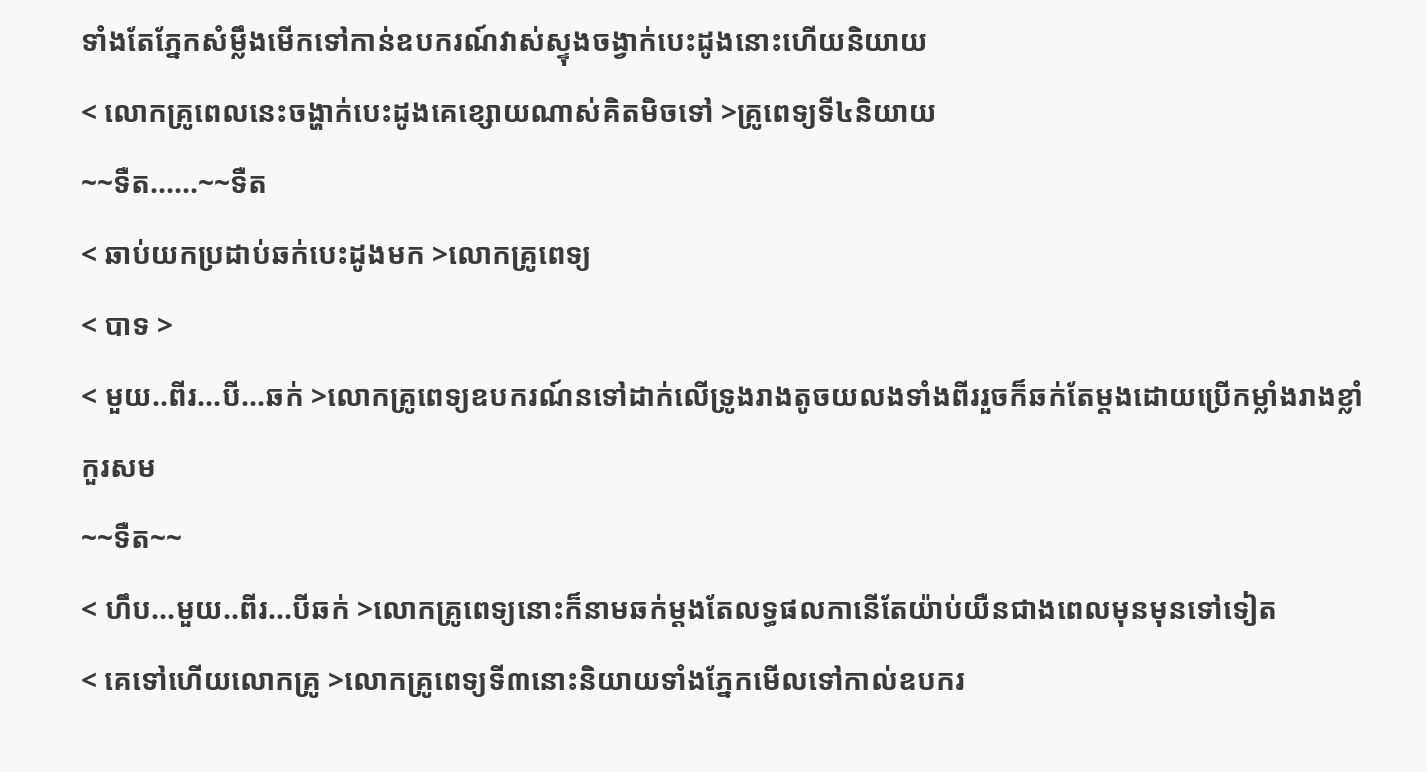ទាំងតែភ្នែកសំម្លឹងមើកទៅកាន់ឧបករណ៍វាស់ស្ទុងចង្វាក់បេះដូងនោះហើយនិយាយ
< លោកគ្រូពេលនេះចង្ហាក់បេះដូងគេខ្សោយណាស់គិតមិចទៅ >គ្រូពេទ្យទី៤និយាយ
~~ទឺត......~~ទឺត
< ឆាប់យកប្រដាប់ឆក់បេះដូងមក >លោកគ្រូពេទ្យ
< បាទ >
< មួយ..ពីរ...បី...ឆក់ >លោកគ្រូពេទ្យឧបករណ៍នទៅដាក់លើទ្រូងរាងតូចយលងទាំងពីររួចក៏ឆក់តែម្តងដោយប្រើកម្លាំងរាងខ្លាំកួរសម
~~ទឺត~~
< ហឹប...មួយ..ពីរ...បីឆក់ >លោកគ្រូពេទ្យនោះក៏នាមឆក់ម្តងតែលទ្ធផលកានើតែយ៉ាប់យឺនជាងពេលមុនមុនទៅទៀត
< គេទៅហើយលោកគ្រូ >លោកគ្រូពេទ្យទី៣នោះនិយាយទាំងភ្នែកមើលទៅកាល់ឧបករ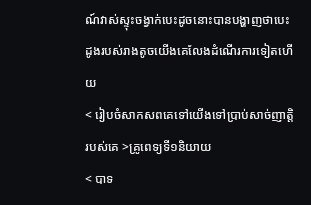ណ៍វាស់ស្ទុះចង្វាក់បេះដូចនោះបានបង្ហាញថាបេះដូងរបស់រាងតូចយើងគេលែងដំណើរការទៀតហើយ
< រៀបចំសាកសពគេទៅយើងទៅប្រាប់សាច់ញាត្តិរបស់គេ >គ្រូពេទ្យទី១និយាយ
< បាទ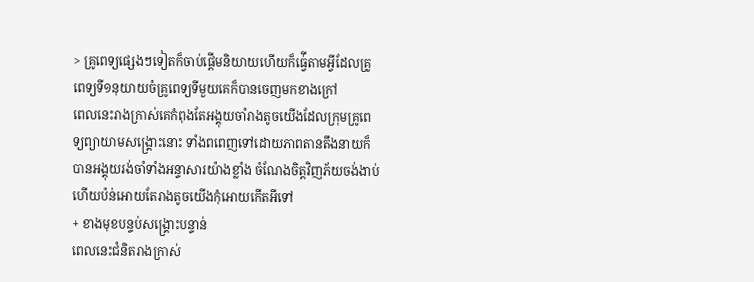> គ្រូពេទ្យផ្សេងៗទៀតក៏ចាប់ផ្តើមនិយាយហើយក៏ធ្វ់ើតាមអ្វីដែលគ្រូពេទ្យទី១នុយាយចំគ្រូពេទ្យទីមួយគេក៏បានចេញមកខាងក្រៅ
ពេលនេះរាងក្រាស់គេកំពុងតែអង្គុយចាំរាងតូចយើងដែលក្រុមគ្រូពេទ្យព្យាយាមសង្រ្គោះនោះ ទាំងពពេញទៅដោយភាពតានតឹងនាយក៏បានអង្គុយរង់ចាំទាំងអន្ទាសារយ៉ាងខ្លាំង ចំណែងចិត្តវិញភ័យចង់ងាប់ហើយប៉ន់អោយតែរាងតូចយើងកុំអោយកើតអីទៅ
+ ខាងមុខបន្ទប់សង្រ្គោះបន្ទាន់
ពេលនេះជំនិតរាងក្រាស់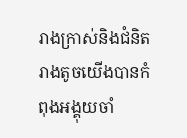រាងក្រាស់និងជំនិតរាងតូចយើងបានកំពុងអង្គុយចាំ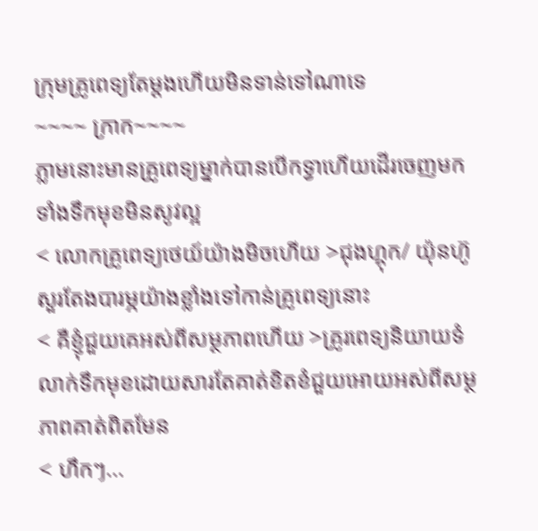ក្រុមគ្រូពេទ្យតែម្តងហើយមិនទាន់ទៅណាទេ
~~~~ ក្រាក~~~~
ភ្លាមនោះមានគ្រូពេទ្យម្នាក់បានបើកទ្វាហើយដើរចេញមកទាំងទឹកមុខមិនសូវល្អ
< លោកគ្រូពេទ្យថេយ៍យ៉ាងមិចហើយ >ជុងហ្គុក/ យ៉ុនហ៊ូសួរតែងបារម្ភយ៉ាងខ្លាំងទៅកាន់គ្រូពេទ្យនោះ
< គឺខ្ញុំជួយគេអស់ពីសម្ថភាពហើយ >គ្រូរពេទ្យនិយាយទំលាក់ទឹកមុខដោយសារតែគាត់ខិតខំជួយអោយអស់ពីសម្ថភាពគាត់ពិតមែន
< ហឹកៗ...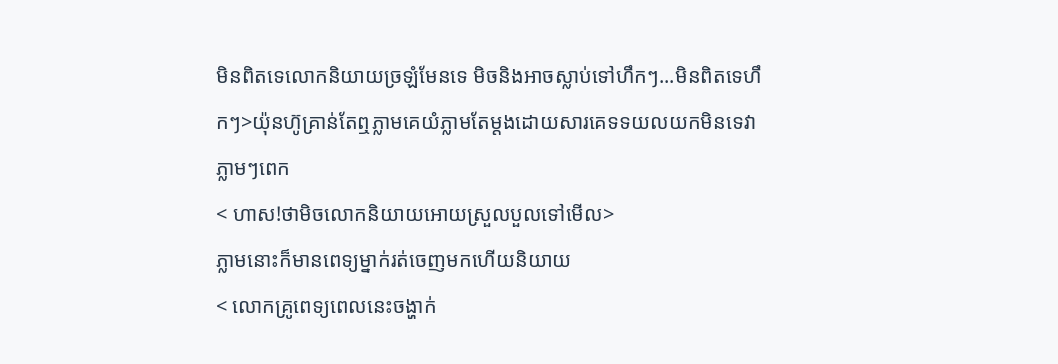មិនពិតទេលោកនិយាយច្រឡំមែនទេ មិចនិងអាចស្លាប់ទៅហឹកៗ...មិនពិតទេហឹកៗ>យ៉ុនហ៊ូគ្រាន់តែឮភ្លាមគេយំភ្លាមតែម្តងដោយសារគេទទយលយកមិនទេវាភ្លាមៗពេក
< ហាស!ថាមិចលោកនិយាយអោយស្រួលបួលទៅមើល>
ភ្លាមនោះក៏មានពេទ្យម្នាក់រត់ចេញមកហើយនិយាយ
< លោកគ្រូពេទ្យពេលនេះចង្ហាក់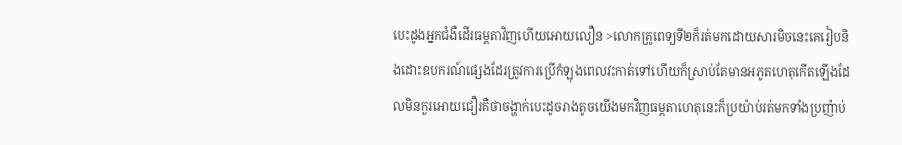បេះដូងអ្នកជំងឺដើរធម្តតាវិញហើយអោយលឿន >លោកគ្រូពេទ្យទី២ក៏រត់មកដោយសារមិចនេះគេរៀបនិងដោះឧបករណ៍ផ្សេងដែរត្រូវការប្រើកំឡុងពេលវះកាត់ទៅហើយក៏ស្រាប់តែមានអភូតហេតុកើតឡើងដែលមិនកួរអោយជឿរគឺថាចង្ហាក់បេះដូចរាងតូចយើងមកវិញធម្តតាហេតុនេះក៏ប្រយ៉ាប់រត់មកទាំងប្រញ៉ាប់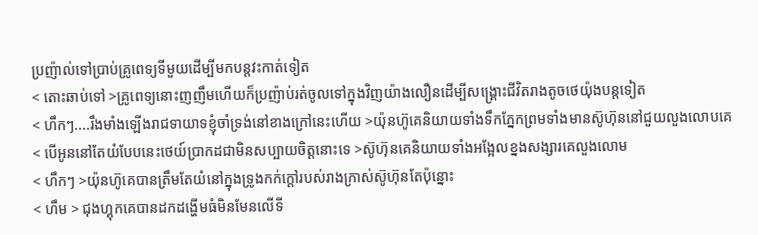ប្រញ៉ាល់ទៅប្រាប់គ្រូពេទ្យទីមួយដើម្បីមកបន្តវះកាត់ទៀត
< តោះឆាប់ទៅ >គ្រូពេទ្យនោះញញឹមហើយក៏ប្រញ៉ាប់រត់ចូលទៅក្នុងវិញយ៉ាងលឿនដើម្បីសង្រ្គោះជីវិតរាងតូចថេយ៉ុងបន្តទៀត
< ហឹកៗ....រឹងមាំងឡើងរាជទាយាទខ្ញុំចាំទ្រង់នៅខាងក្រៅនេះហើយ >យ៉ុនហ៊ូគេនិយាយទាំងទឹកភ្នែកព្រមទាំងមានស៊ូហ៊ុននៅជួយលួងលោបគេ
< បើអូននៅតែយំបែបនេះថេយ៍ប្រាកដជាមិនសប្បាយចិត្តនោះទេ >ស៊ូហ៊ុនគេនិយាយទាំងអង្អែលខ្នងសង្សារគេលួងលោម
< ហឹកៗ >យ៉ុនហ៊ូគេបានត្រឹមតែយំនៅក្នុងទ្រូងកក់ក្តៅរបស់រាងក្រាស់ស៊ូហ៊ុនតែប៉ុន្នោះ
< ហឹម > ជុងហ្គុកគេបានដកដង្ហើមធំមិនមែនលើទី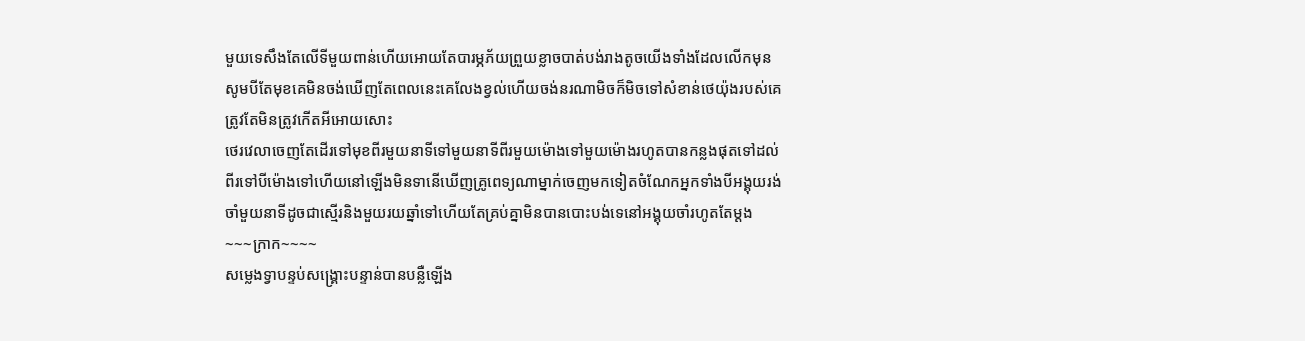មួយទេសឹងតែលើទីមួយពាន់ហើយអោយតែបារម្ភភ័យព្រួយខ្លាចបាត់បង់រាងតូចយើងទាំងដែលលើកមុនសូមបីតែមុខគេមិនចង់ឃើញតែពេលនេះគេលែងខ្វល់ហើយចង់នរណាមិចក៏មិចទៅសំខាន់ថេយ៉ុងរបស់គេត្រូវតែមិនត្រូវកើតអីអោយសោះ
ថេរវេលាចេញតែដើរទៅមុខពីរមួយនាទីទៅមួយនាទីពីរមួយម៉ោងទៅមួយម៉ោងរហូតបានកន្លងផុតទៅដល់ពីរទៅបីម៉ោងទៅហើយនៅឡើងមិនទានើឃើញគ្រូពេទ្យណាម្នាក់ចេញមកទៀតចំណែកអ្នកទាំងបីអង្គុយរង់ចាំមួយនាទីដូចជាស្មើរនិងមួយរយឆ្នាំទៅហើយតែគ្រប់គ្នាមិនបានបោះបង់ទេនៅអង្គុយចាំរហូតតែម្តង
~~~ក្រាក~~~~
សម្លេងទ្វាបន្ទប់សង្គ្រោះបន្ទាន់បានបន្លឺឡើង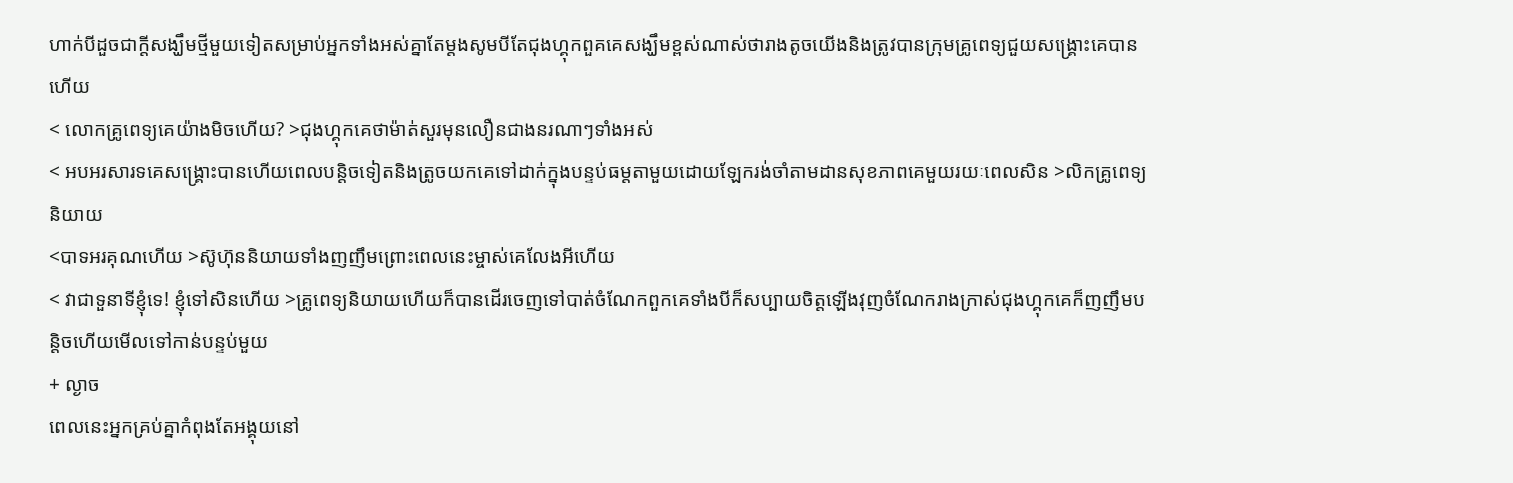ហាក់បីដួចជាក្តីសង្ឃឹមថ្មីមួយទៀតសម្រាប់អ្នកទាំងអស់គ្នាតែម្តងសូមបីតែជុងហ្គុកពួគគេសង្ឃឹមខ្ពស់ណាស់ថារាងតូចយើងនិងត្រូវបានក្រុមគ្រូពេទ្យជួយសង្រ្គោះគេបានហើយ
< លោកគ្រូពេទ្យគេយ៉ាងមិចហើយ? >ជុងហ្គុកគេថាម៉ាត់សួរមុនលឿនជាងនរណាៗទាំងអស់
< អបអរសារទគេសង្រ្គោះបានហើយពេលបន្តិចទៀតនិងត្រូចយកគេទៅដាក់ក្នុងបន្ទប់ធម្តតាមួយដោយឡែករង់ចាំតាមដានសុខភាពគេមួយរយៈពេលសិន >លិកគ្រូពេទ្យនិយាយ
<បាទអរគុណហើយ >ស៊ូហ៊ុននិយាយទាំងញញឹមព្រោះពេលនេះម្ចាស់គេលែងអីហើយ
< វាជាទួនាទីខ្ញុំទេ! ខ្ញុំទៅសិនហើយ >គ្រូពេទ្យនិយាយហើយក៏បានដើរចេញទៅបាត់ចំណែកពួកគេទាំងបីក៏សប្បាយចិត្តឡើងវុញចំណែករាងក្រាស់ជុងហ្គុកគេក៏ញញឹមបន្តិចហើយមើលទៅកាន់បន្ទប់មួយ
+ ល្ងាច
ពេលនេះអ្នកគ្រប់គ្នាកំពុងតែអង្គុយនៅ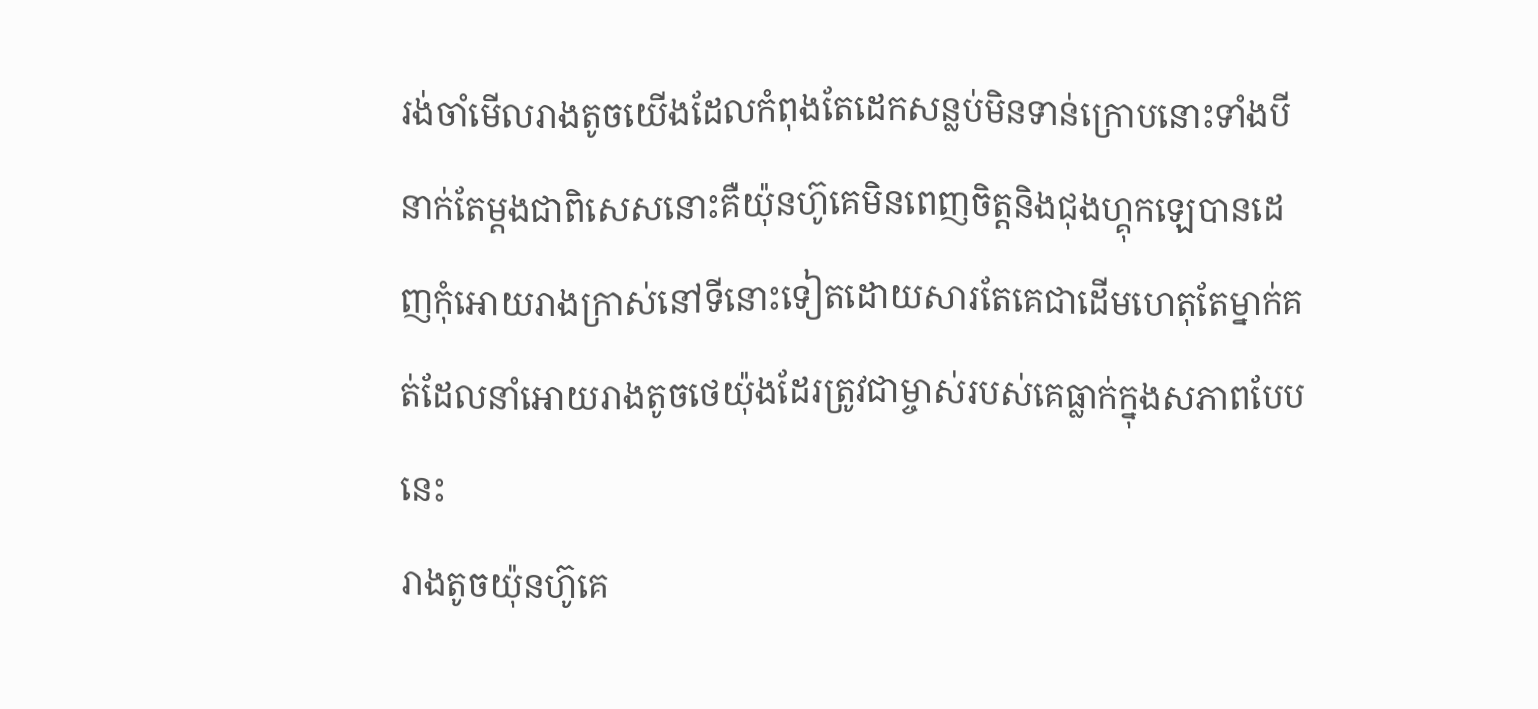រង់ចាំមើលរាងតូចយើងដែលកំពុងតែដេកសន្លប់មិនទាន់ក្រោបនោះទាំងបីនាក់តែម្តងជាពិសេសនោះគឺយ៉ុនហ៊ូគេមិនពេញចិត្តនិងជុងហ្គុកឡេបានដេញកុំអោយរាងក្រាស់នៅទីនោះទៀតដោយសារតែគេជាដើមហេតុតែម្នាក់គត់ដែលនាំអោយរាងតូចថេយ៉ុងដែរត្រូវជាម្ចាស់របស់គេធ្លាក់ក្នុងសភាពបែបនេះ
រាងតូចយ៉ុនហ៊ូគេ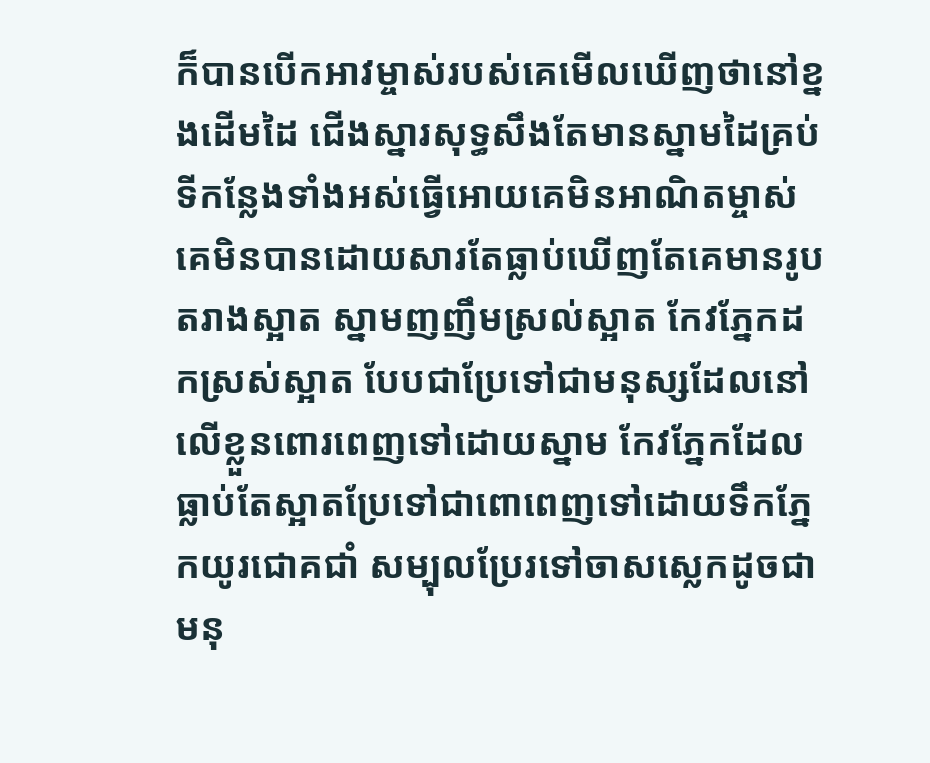ក៏បានបើកអាវម្ចាស់របស់គេមើលឃើញថានៅខ្នងដើមដៃ ជើងស្នារសុទ្ធសឹងតែមានស្នាមដៃគ្រប់ទីកន្លែងទាំងអស់ធ្វើអោយគេមិនអាណិតម្ចាស់គេមិនបានដោយសារតែធ្លាប់ឃើញតែគេមានរូបតរាងស្អាត ស្នាមញញឹមស្រល់ស្អាត កែវភ្នែកដកស្រស់ស្អាត បែបជាប្រែទៅជាមនុស្សដែលនៅលើខ្លួនពោរពេញទៅដោយស្នាម កែវភ្នែកដែលធ្លាប់តែស្អាតប្រែទៅជាពោពេញទៅដោយទឹកភ្នែកយូរជោគជាំ សម្បុលប្រែរទៅចាសស្លេកដូចជាមនុ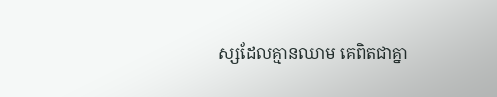ស្សដែលគ្មានឈាម គេពិតជាគ្នា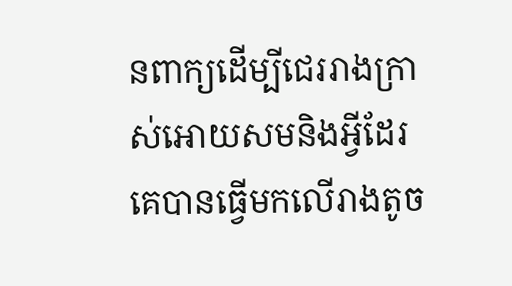នពាក្យដើម្បីជេររាងក្រាស់អោយសមនិងអ្វីដែរគេបានធ្វើមកលើរាងតូច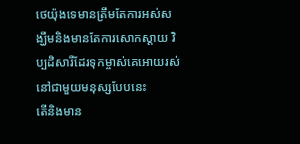ថេយ៉ុងទេមានត្រឹមតែការអស់សង្ឃឹមនិងមានតែការសោកស្តាយ វិប្បដិសារីដែរទុកម្ចាស់គេអោយរស់នៅជាមួយមនុស្សបែបនេះ
តើនិងមាន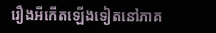រឿងអីកើតឡើងទៀតនៅភាគ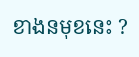ខាងនមុខនេះ ?